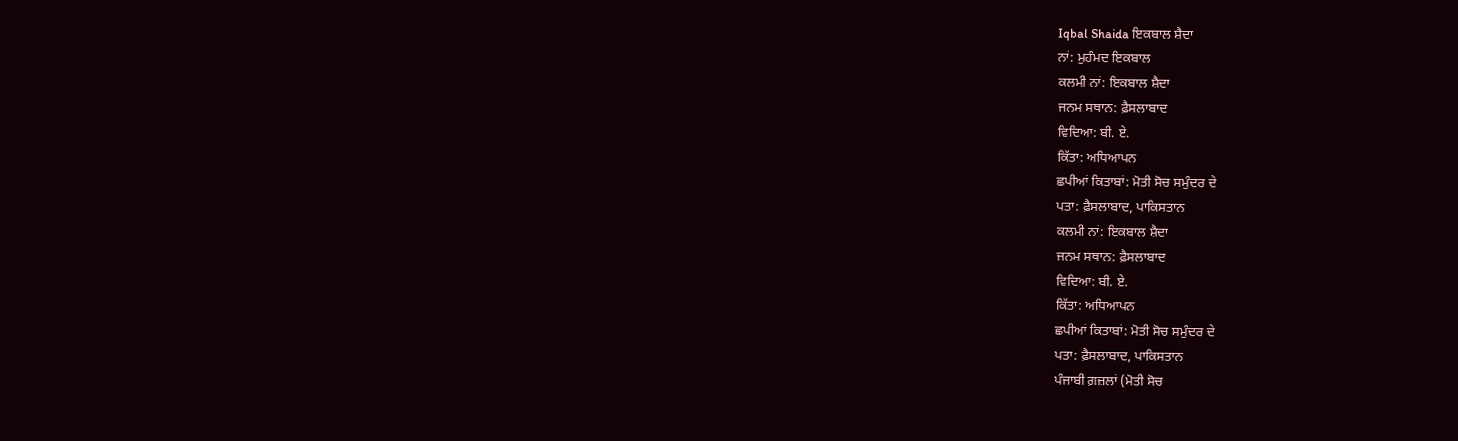Iqbal Shaida ਇਕਬਾਲ ਸ਼ੈਦਾ
ਨਾਂ: ਮੁਹੰਮਦ ਇਕਬਾਲ
ਕਲਮੀ ਨਾਂ: ਇਕਬਾਲ ਸ਼ੈਦਾ
ਜਨਮ ਸਥਾਨ: ਫ਼ੈਸਲਾਬਾਦ
ਵਿਦਿਆ: ਬੀ. ਏ.
ਕਿੱਤਾ: ਅਧਿਆਪਨ
ਛਪੀਆਂ ਕਿਤਾਬਾਂ: ਮੋਤੀ ਸੋਚ ਸਮੁੰਦਰ ਦੇ
ਪਤਾ: ਫ਼ੈਸਲਾਬਾਦ, ਪਾਕਿਸਤਾਨ
ਕਲਮੀ ਨਾਂ: ਇਕਬਾਲ ਸ਼ੈਦਾ
ਜਨਮ ਸਥਾਨ: ਫ਼ੈਸਲਾਬਾਦ
ਵਿਦਿਆ: ਬੀ. ਏ.
ਕਿੱਤਾ: ਅਧਿਆਪਨ
ਛਪੀਆਂ ਕਿਤਾਬਾਂ: ਮੋਤੀ ਸੋਚ ਸਮੁੰਦਰ ਦੇ
ਪਤਾ: ਫ਼ੈਸਲਾਬਾਦ, ਪਾਕਿਸਤਾਨ
ਪੰਜਾਬੀ ਗ਼ਜ਼ਲਾਂ (ਮੋਤੀ ਸੋਚ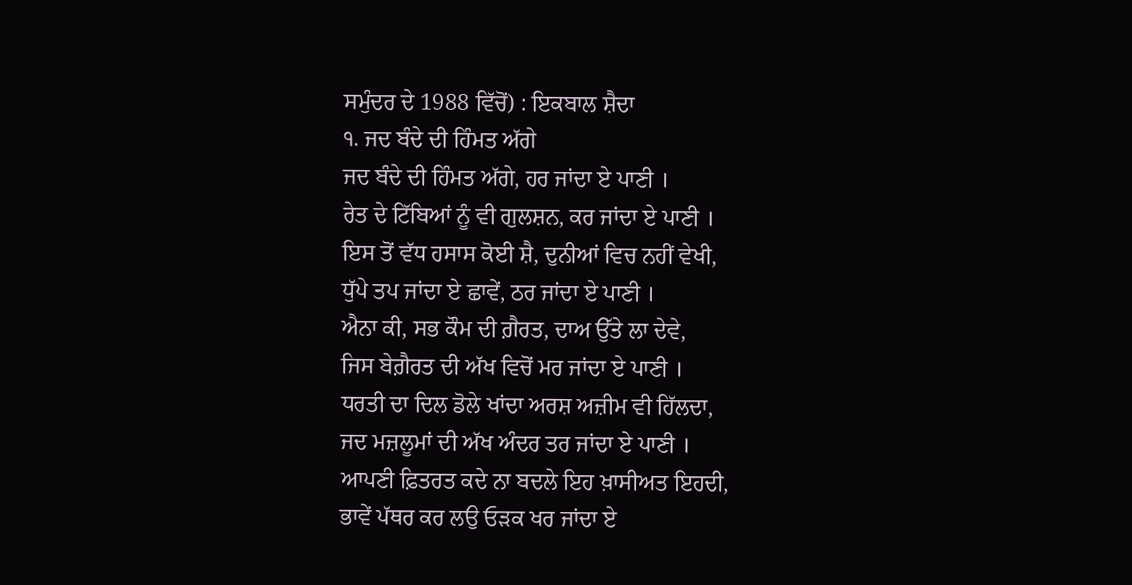ਸਮੁੰਦਰ ਦੇ 1988 ਵਿੱਚੋਂ) : ਇਕਬਾਲ ਸ਼ੈਦਾ
੧. ਜਦ ਬੰਦੇ ਦੀ ਹਿੰਮਤ ਅੱਗੇ
ਜਦ ਬੰਦੇ ਦੀ ਹਿੰਮਤ ਅੱਗੇ, ਹਰ ਜਾਂਦਾ ਏ ਪਾਣੀ ।
ਰੇਤ ਦੇ ਟਿੱਬਿਆਂ ਨੂੰ ਵੀ ਗੁਲਸ਼ਨ, ਕਰ ਜਾਂਦਾ ਏ ਪਾਣੀ ।
ਇਸ ਤੋਂ ਵੱਧ ਹਸਾਸ ਕੋਈ ਸ਼ੈ, ਦੁਨੀਆਂ ਵਿਚ ਨਹੀਂ ਵੇਖੀ,
ਧੁੱਪੇ ਤਪ ਜਾਂਦਾ ਏ ਛਾਵੇਂ, ਠਰ ਜਾਂਦਾ ਏ ਪਾਣੀ ।
ਐਨਾ ਕੀ, ਸਭ ਕੌਮ ਦੀ ਗ਼ੈਰਤ, ਦਾਅ ਉੱਤੇ ਲਾ ਦੇਵੇ,
ਜਿਸ ਬੇਗ਼ੈਰਤ ਦੀ ਅੱਖ ਵਿਚੋਂ ਮਰ ਜਾਂਦਾ ਏ ਪਾਣੀ ।
ਧਰਤੀ ਦਾ ਦਿਲ ਡੋਲੇ ਖਾਂਦਾ ਅਰਸ਼ ਅਜ਼ੀਮ ਵੀ ਹਿੱਲਦਾ,
ਜਦ ਮਜ਼ਲੂਮਾਂ ਦੀ ਅੱਖ ਅੰਦਰ ਤਰ ਜਾਂਦਾ ਏ ਪਾਣੀ ।
ਆਪਣੀ ਫ਼ਿਤਰਤ ਕਦੇ ਨਾ ਬਦਲੇ ਇਹ ਖ਼ਾਸੀਅਤ ਇਹਦੀ,
ਭਾਵੇਂ ਪੱਥਰ ਕਰ ਲਉ ਓੜਕ ਖਰ ਜਾਂਦਾ ਏ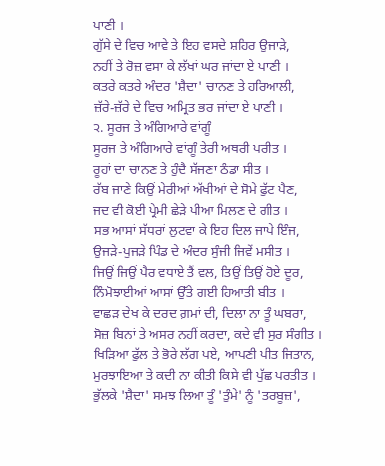ਪਾਣੀ ।
ਗੁੱਸੇ ਦੇ ਵਿਚ ਆਵੇ ਤੇ ਇਹ ਵਸਦੇ ਸ਼ਹਿਰ ਉਜਾੜੇ,
ਨਹੀਂ ਤੇ ਰੋਜ਼ ਵਸਾ ਕੇ ਲੱਖਾਂ ਘਰ ਜਾਂਦਾ ਏ ਪਾਣੀ ।
ਕਤਰੇ ਕਤਰੇ ਅੰਦਰ 'ਸ਼ੈਦਾ' ਚਾਨਣ ਤੇ ਹਰਿਆਲੀ,
ਜ਼ੱਰੇ-ਜ਼ੱਰੇ ਦੇ ਵਿਚ ਅਮ੍ਰਿਤ ਭਰ ਜਾਂਦਾ ਏ ਪਾਣੀ ।
੨. ਸੂਰਜ ਤੇ ਅੰਗਿਆਰੇ ਵਾਂਗੂੰ
ਸੂਰਜ ਤੇ ਅੰਗਿਆਰੇ ਵਾਂਗੂੰ ਤੇਰੀ ਅਥਰੀ ਪਰੀਤ ।
ਰੂਹਾਂ ਦਾ ਚਾਨਣ ਤੇ ਹੁੰਦੈ ਸੱਜਣਾ ਠੰਡਾ ਸੀਤ ।
ਰੱਬ ਜਾਣੇ ਕਿਉਂ ਮੇਰੀਆਂ ਅੱਖੀਆਂ ਦੇ ਸੋਮੇ ਫੁੱਟ ਪੈਣ,
ਜਦ ਵੀ ਕੋਈ ਪ੍ਰੇਮੀ ਛੇੜੇ ਪੀਆ ਮਿਲਣ ਦੇ ਗੀਤ ।
ਸਭ ਆਸਾਂ ਸੱਧਰਾਂ ਲੁਟਵਾ ਕੇ ਇਹ ਦਿਲ ਜਾਪੇ ਇੰਜ,
ਉਜੜੇ-ਪੁਜੜੇ ਪਿੰਡ ਦੇ ਅੰਦਰ ਸੁੰਜੀ ਜਿਵੇਂ ਮਸੀਤ ।
ਜਿਉਂ ਜਿਉਂ ਪੈਰ ਵਧਾਏ ਤੈਂ ਵਲ, ਤਿਉਂ ਤਿਉਂ ਹੋਏ ਦੂਰ,
ਨਿੰਮੋਝਾਈਆਂ ਆਸਾਂ ਉੱਤੇ ਗਈ ਹਿਆਤੀ ਬੀਤ ।
ਵਾਛੜ ਦੇਖ ਕੇ ਦਰਦ ਗ਼ਮਾਂ ਦੀ, ਦਿਲਾ ਨਾ ਤੂੰ ਘਬਰਾ,
ਸੋਜ਼ ਬਿਨਾਂ ਤੇ ਅਸਰ ਨਹੀਂ ਕਰਦਾ, ਕਦੇ ਵੀ ਸੁਰ ਸੰਗੀਤ ।
ਖਿੜਿਆ ਫੁੱਲ ਤੇ ਭੋਰੇ ਲੱਗ ਪਏ, ਆਪਣੀ ਪੀਤ ਜਿਤਾਨ,
ਮੁਰਝਾਇਆ ਤੇ ਕਦੀ ਨਾ ਕੀਤੀ ਕਿਸੇ ਵੀ ਪੁੱਛ ਪਰਤੀਤ ।
ਭੁੱਲਕੇ 'ਸ਼ੈਦਾ' ਸਮਝ ਲਿਆ ਤੂੰ 'ਤੁੰਮੇ' ਨੂੰ 'ਤਰਬੂਜ਼',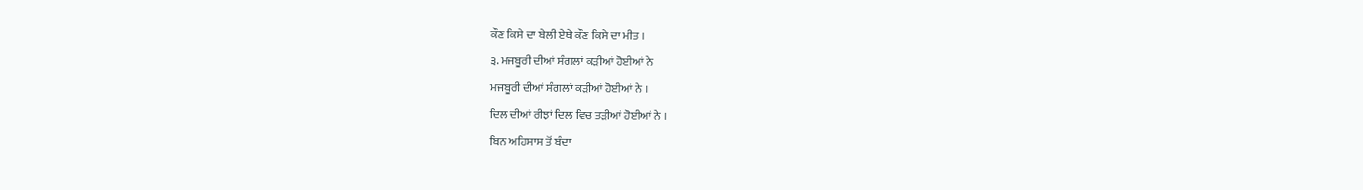ਕੌਣ ਕਿਸੇ ਦਾ ਬੇਲੀ ਏਥੇ ਕੌਣ ਕਿਸੇ ਦਾ ਮੀਤ ।
੩. ਮਜਬੂਰੀ ਦੀਆਂ ਸੰਗਲਾਂ ਕੜੀਆਂ ਹੋਈਆਂ ਨੇ
ਮਜਬੂਰੀ ਦੀਆਂ ਸੰਗਲਾਂ ਕੜੀਆਂ ਹੋਈਆਂ ਨੇ ।
ਦਿਲ ਦੀਆਂ ਰੀਝਾਂ ਦਿਲ ਵਿਚ ਤੜੀਆਂ ਹੋਈਆਂ ਨੇ ।
ਬਿਨ ਅਹਿਸਾਸ ਤੋਂ ਬੰਦਾ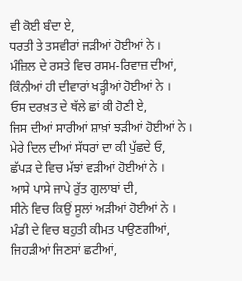ਵੀ ਕੋਈ ਬੰਦਾ ਏ,
ਧਰਤੀ ਤੇ ਤਸਵੀਰਾਂ ਜੜੀਆਂ ਹੋਈਆਂ ਨੇ ।
ਮੰਜ਼ਿਲ ਦੇ ਰਸਤੇ ਵਿਚ ਰਸਮ-ਰਿਵਾਜ਼ ਦੀਆਂ,
ਕਿੰਨੀਆਂ ਹੀ ਦੀਵਾਰਾਂ ਖੜ੍ਹੀਆਂ ਹੋਈਆਂ ਨੇ ।
ਓਸ ਦਰਖ਼ਤ ਦੇ ਥੱਲੇ ਛਾਂ ਕੀ ਹੋਣੀ ਏ,
ਜਿਸ ਦੀਆਂ ਸਾਰੀਆਂ ਸ਼ਾਖ਼ਾਂ ਝੜੀਆਂ ਹੋਈਆਂ ਨੇ ।
ਮੇਰੇ ਦਿਲ ਦੀਆਂ ਸੱਧਰਾਂ ਦਾ ਕੀ ਪੁੱਛਦੇ ਓ,
ਛੱਪੜ ਦੇ ਵਿਚ ਮੱਝਾਂ ਵੜੀਆਂ ਹੋਈਆਂ ਨੇ ।
ਆਸੇ ਪਾਸੇ ਜਾਪੇ ਰੁੱਤ ਗੁਲਾਬਾਂ ਦੀ,
ਸੀਨੇ ਵਿਚ ਕਿਉਂ ਸੂਲਾਂ ਅੜੀਆਂ ਹੋਈਆਂ ਨੇ ।
ਮੰਡੀ ਦੇ ਵਿਚ ਬਹੁਤੀ ਕੀਮਤ ਪਾਉਣਗੀਆਂ,
ਜਿਹੜੀਆਂ ਜਿਣਸਾਂ ਛਟੀਆਂ,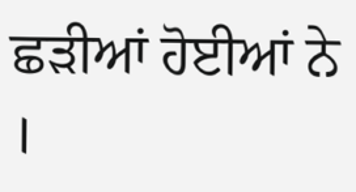ਛੜੀਆਂ ਹੋਈਆਂ ਨੇ ।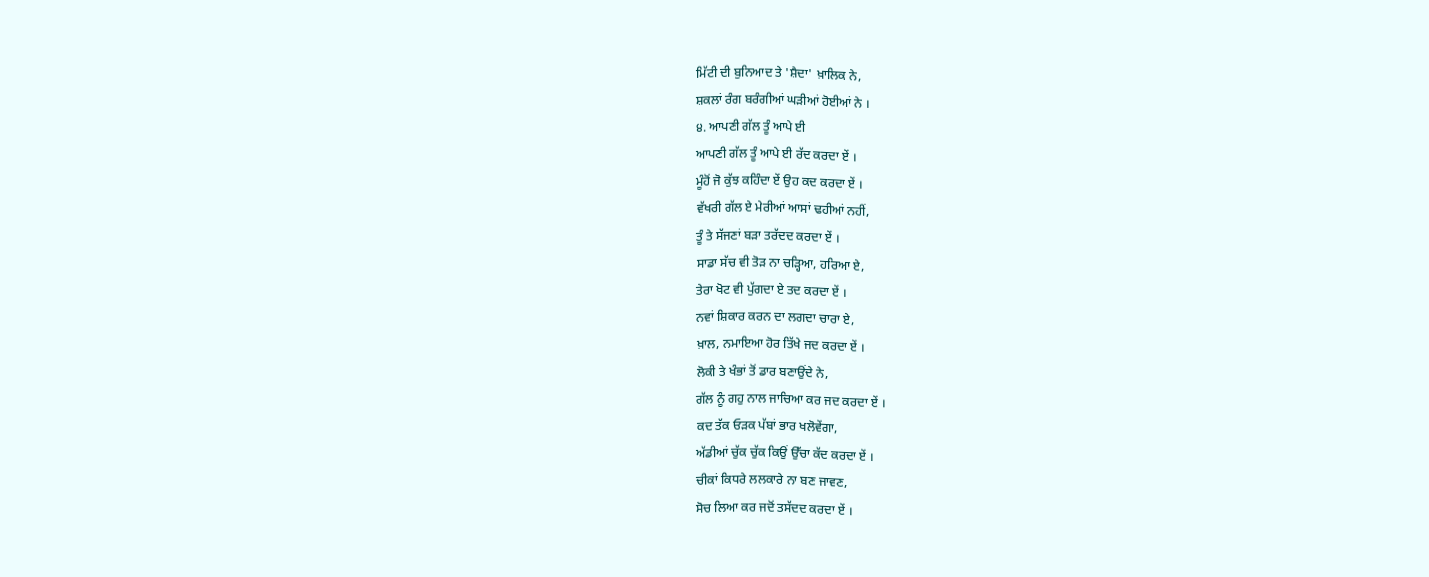ਮਿੱਟੀ ਦੀ ਬੁਨਿਆਦ ਤੇ 'ਸ਼ੈਦਾ' ਖ਼ਾਲਿਕ ਨੇ,
ਸ਼ਕਲਾਂ ਰੰਗ ਬਰੰਗੀਆਂ ਘੜੀਆਂ ਹੋਈਆਂ ਨੇ ।
੪. ਆਪਣੀ ਗੱਲ ਤੂੰ ਆਪੇ ਈ
ਆਪਣੀ ਗੱਲ ਤੂੰ ਆਪੇ ਈ ਰੱਦ ਕਰਦਾ ਏਂ ।
ਮੂੰਹੋਂ ਜੋ ਕੁੱਝ ਕਹਿੰਦਾ ਏਂ ਉਹ ਕਦ ਕਰਦਾ ਏਂ ।
ਵੱਖਰੀ ਗੱਲ ਏ ਮੇਰੀਆਂ ਆਸਾਂ ਢਹੀਆਂ ਨਹੀਂ,
ਤੂੰ ਤੇ ਸੱਜਣਾਂ ਬੜਾ ਤਰੱਦਦ ਕਰਦਾ ਏਂ ।
ਸਾਡਾ ਸੱਚ ਵੀ ਤੋੜ ਨਾ ਚੜ੍ਹਿਆ, ਹਰਿਆ ਏ,
ਤੇਰਾ ਖੋਟ ਵੀ ਪੁੱਗਦਾ ਏ ਤਦ ਕਰਦਾ ਏਂ ।
ਨਵਾਂ ਸ਼ਿਕਾਰ ਕਰਨ ਦਾ ਲਗਦਾ ਚਾਰਾ ਏ,
ਖ਼ਾਲ, ਨਮਾਇਆ ਹੋਰ ਤਿੱਖੇ ਜਦ ਕਰਦਾ ਏਂ ।
ਲੋਕੀ ਤੇ ਖੰਭਾਂ ਤੋਂ ਡਾਰ ਬਣਾਉਂਦੇ ਨੇ,
ਗੱਲ ਨੂੰ ਗਹੁ ਨਾਲ ਜਾਚਿਆ ਕਰ ਜਦ ਕਰਦਾ ਏਂ ।
ਕਦ ਤੱਕ ਓੜਕ ਪੱਬਾਂ ਭਾਰ ਖਲੋਵੇਂਗਾ,
ਅੱਡੀਆਂ ਚੁੱਕ ਚੁੱਕ ਕਿਉਂ ਉੱਚਾ ਕੱਦ ਕਰਦਾ ਏਂ ।
ਚੀਕਾਂ ਕਿਧਰੇ ਲਲਕਾਰੇ ਨਾ ਬਣ ਜਾਵਣ,
ਸੋਚ ਲਿਆ ਕਰ ਜਦੋਂ ਤਸੱਦਦ ਕਰਦਾ ਏਂ ।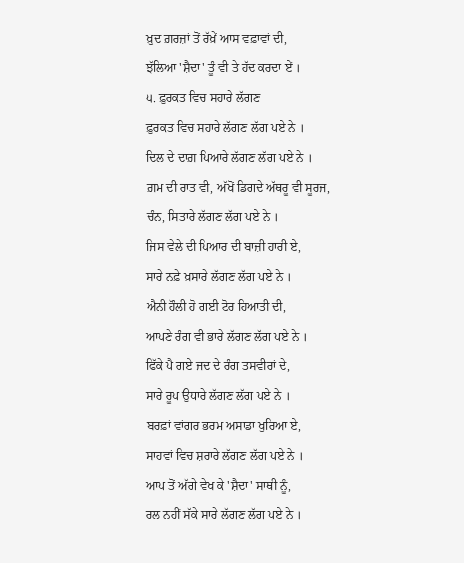ਖ਼ੁਦ ਗ਼ਰਜ਼ਾਂ ਤੋਂ ਰੱਖ਼ੇਂ ਆਸ ਵਫ਼ਾਵਾਂ ਦੀ,
ਝੱਲਿਆ 'ਸ਼ੈਦਾ' ਤੂੰ ਵੀ ਤੇ ਹੱਦ ਕਰਦਾ ਏਂ ।
੫. ਫ਼ੁਰਕਤ ਵਿਚ ਸਹਾਰੇ ਲੱਗਣ
ਫ਼ੁਰਕਤ ਵਿਚ ਸਹਾਰੇ ਲੱਗਣ ਲੱਗ ਪਏ ਨੇ ।
ਦਿਲ ਦੇ ਦਾਗ਼ ਪਿਆਰੇ ਲੱਗਣ ਲੱਗ ਪਏ ਨੇ ।
ਗ਼ਮ ਦੀ ਰਾਤ ਵੀ, ਅੱਖੋਂ ਡਿਗਦੇ ਅੱਥਰੂ ਵੀ ਸੂਰਜ,
ਚੰਨ, ਸਿਤਾਰੇ ਲੱਗਣ ਲੱਗ ਪਏ ਨੇ ।
ਜਿਸ ਵੇਲੇ ਦੀ ਪਿਆਰ ਦੀ ਬਾਜ਼ੀ ਹਾਰੀ ਏ,
ਸਾਰੇ ਨਫ਼ੇ ਖ਼ਸਾਰੇ ਲੱਗਣ ਲੱਗ ਪਏ ਨੇ ।
ਐਨੀ ਹੌਲੀ ਹੋ ਗਈ ਟੋਰ ਹਿਆਤੀ ਦੀ,
ਆਪਣੇ ਰੰਗ ਵੀ ਭਾਰੇ ਲੱਗਣ ਲੱਗ ਪਏ ਨੇ ।
ਫਿੱਕੇ ਪੈ ਗਏ ਜਦ ਦੇ ਰੰਗ ਤਸਵੀਰਾਂ ਦੇ,
ਸਾਰੇ ਰੂਪ ਉਧਾਰੇ ਲੱਗਣ ਲੱਗ ਪਏ ਨੇ ।
ਬਰਫ਼ਾਂ ਵਾਂਗਰ ਭਰਮ ਅਸਾਡਾ ਖੁਰਿਆ ਏ,
ਸਾਹਵਾਂ ਵਿਚ ਸ਼ਰਾਰੇ ਲੱਗਣ ਲੱਗ ਪਏ ਨੇ ।
ਆਪ ਤੋਂ ਅੱਗੇ ਵੇਖ ਕੇ 'ਸ਼ੈਦਾ' ਸਾਥੀ ਨੂੰ,
ਰਲ ਨਹੀਂ ਸੱਕੇ ਸਾਰੇ ਲੱਗਣ ਲੱਗ ਪਏ ਨੇ ।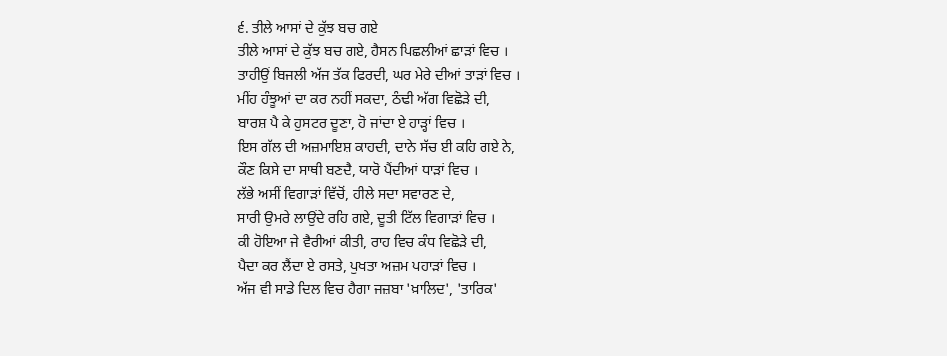੬. ਤੀਲੇ ਆਸਾਂ ਦੇ ਕੁੱਝ ਬਚ ਗਏ
ਤੀਲੇ ਆਸਾਂ ਦੇ ਕੁੱਝ ਬਚ ਗਏ, ਹੈਸਨ ਪਿਛਲੀਆਂ ਛਾੜਾਂ ਵਿਚ ।
ਤਾਹੀਉਂ ਬਿਜਲੀ ਅੱਜ ਤੱਕ ਫਿਰਦੀ, ਘਰ ਮੇਰੇ ਦੀਆਂ ਤਾੜਾਂ ਵਿਚ ।
ਮੀਂਹ ਹੰਝੂਆਂ ਦਾ ਕਰ ਨਹੀਂ ਸਕਦਾ, ਠੰਢੀ ਅੱਗ ਵਿਛੋੜੇ ਦੀ,
ਬਾਰਸ਼ ਪੈ ਕੇ ਹੁਸਟਰ ਦੂਣਾ, ਹੋ ਜਾਂਦਾ ਏ ਹਾੜ੍ਹਾਂ ਵਿਚ ।
ਇਸ ਗੱਲ ਦੀ ਅਜ਼ਮਾਇਸ਼ ਕਾਹਦੀ, ਦਾਨੇ ਸੱਚ ਈ ਕਹਿ ਗਏ ਨੇ,
ਕੌਣ ਕਿਸੇ ਦਾ ਸਾਥੀ ਬਣਦੈ, ਯਾਰੋ ਪੈਂਦੀਆਂ ਧਾੜਾਂ ਵਿਚ ।
ਲੱਭੇ ਅਸੀਂ ਵਿਗਾੜਾਂ ਵਿੱਚੋਂ, ਹੀਲੇ ਸਦਾ ਸਵਾਰਣ ਦੇ,
ਸਾਰੀ ਉਮਰੇ ਲਾਉਂਦੇ ਰਹਿ ਗਏ, ਦੂਤੀ ਟਿੱਲ ਵਿਗਾੜਾਂ ਵਿਚ ।
ਕੀ ਹੋਇਆ ਜੇ ਵੈਰੀਆਂ ਕੀਤੀ, ਰਾਹ ਵਿਚ ਕੰਧ ਵਿਛੋੜੇ ਦੀ,
ਪੈਦਾ ਕਰ ਲੈਂਦਾ ਏ ਰਸਤੇ, ਪੁਖਤਾ ਅਜ਼ਮ ਪਹਾੜਾਂ ਵਿਚ ।
ਅੱਜ ਵੀ ਸਾਡੇ ਦਿਲ ਵਿਚ ਹੈਗਾ ਜਜ਼ਬਾ 'ਖ਼ਾਲਿਦ', 'ਤਾਰਿਕ'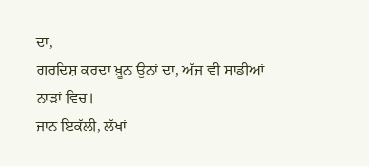ਦਾ,
ਗਰਦਿਸ਼ ਕਰਦਾ ਖ਼ੂਨ ਉਨਾਂ ਦਾ, ਅੱਜ ਵੀ ਸਾਡੀਆਂ ਨਾੜਾਂ ਵਿਚ।
ਜਾਨ ਇਕੱਲੀ, ਲੱਖਾਂ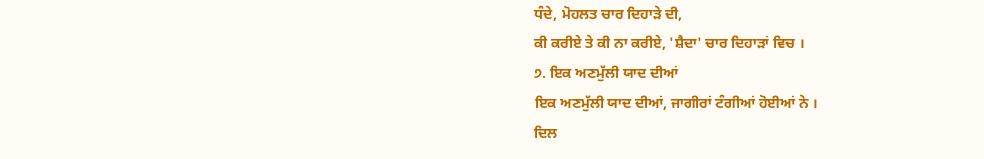ਧੰਦੇ, ਮੋਹਲਤ ਚਾਰ ਦਿਹਾੜੇ ਦੀ,
ਕੀ ਕਰੀਏ ਤੇ ਕੀ ਨਾ ਕਰੀਏ, 'ਸ਼ੈਦਾ' ਚਾਰ ਦਿਹਾੜਾਂ ਵਿਚ ।
੭. ਇਕ ਅਣਮੁੱਲੀ ਯਾਦ ਦੀਆਂ
ਇਕ ਅਣਮੁੱਲੀ ਯਾਦ ਦੀਆਂ, ਜਾਗੀਰਾਂ ਟੰਗੀਆਂ ਹੋਈਆਂ ਨੇ ।
ਦਿਲ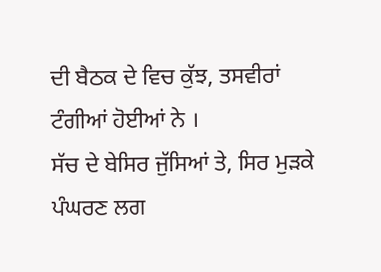ਦੀ ਬੈਠਕ ਦੇ ਵਿਚ ਕੁੱਝ, ਤਸਵੀਰਾਂ ਟੰਗੀਆਂ ਹੋਈਆਂ ਨੇ ।
ਸੱਚ ਦੇ ਬੇਸਿਰ ਜੁੱਸਿਆਂ ਤੇ, ਸਿਰ ਮੁੜਕੇ ਪੰਘਰਣ ਲਗ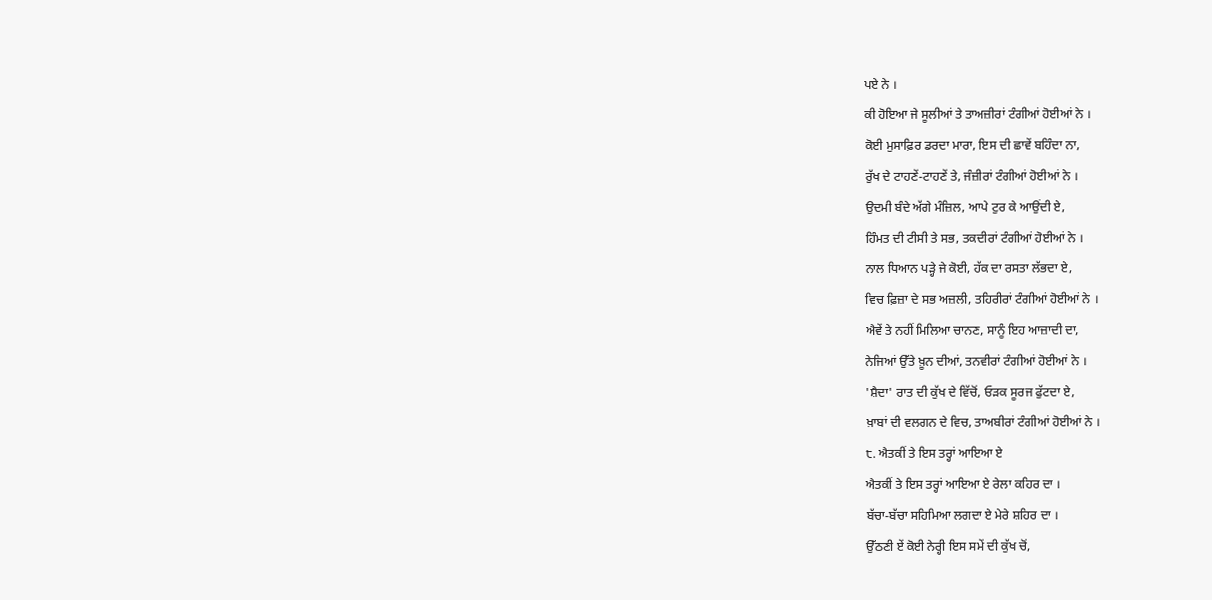ਪਏ ਨੇ ।
ਕੀ ਹੋਇਆ ਜੇ ਸੂਲੀਆਂ ਤੇ ਤਾਅਜ਼ੀਰਾਂ ਟੰਗੀਆਂ ਹੋਈਆਂ ਨੇ ।
ਕੋਈ ਮੁਸਾਫ਼ਿਰ ਡਰਦਾ ਮਾਰਾ, ਇਸ ਦੀ ਛਾਵੇਂ ਬਹਿੰਦਾ ਨਾ,
ਰੁੱਖ ਦੇ ਟਾਹਣੇਂ-ਟਾਹਣੇਂ ਤੇ, ਜੰਜ਼ੀਰਾਂ ਟੰਗੀਆਂ ਹੋਈਆਂ ਨੇ ।
ਉਦਮੀ ਬੰਦੇ ਅੱਗੇ ਮੰਜ਼ਿਲ, ਆਪੇ ਟੁਰ ਕੇ ਆਉਂਦੀ ਏ,
ਹਿੰਮਤ ਦੀ ਟੀਸੀ ਤੇ ਸਭ, ਤਕਦੀਰਾਂ ਟੰਗੀਆਂ ਹੋਈਆਂ ਨੇ ।
ਨਾਲ ਧਿਆਨ ਪੜ੍ਹੇ ਜੇ ਕੋਈ, ਹੱਕ ਦਾ ਰਸਤਾ ਲੱਭਦਾ ਏ,
ਵਿਚ ਫ਼ਿਜ਼ਾ ਦੇ ਸਭ ਅਜ਼ਲੀ, ਤਹਿਰੀਰਾਂ ਟੰਗੀਆਂ ਹੋਈਆਂ ਨੇ ।
ਐਵੇਂ ਤੇ ਨਹੀਂ ਮਿਲਿਆ ਚਾਨਣ, ਸਾਨੂੰ ਇਹ ਆਜ਼ਾਦੀ ਦਾ,
ਨੇਜਿਆਂ ਉੱਤੇ ਖ਼ੂਨ ਦੀਆਂ, ਤਨਵੀਰਾਂ ਟੰਗੀਆਂ ਹੋਈਆਂ ਨੇ ।
'ਸ਼ੈਦਾ' ਰਾਤ ਦੀ ਕੁੱਖ ਦੇ ਵਿੱਚੋਂ, ਓੜਕ ਸੂਰਜ ਫੁੱਟਦਾ ਏ,
ਖ਼ਾਬਾਂ ਦੀ ਵਲਗਨ ਦੇ ਵਿਚ, ਤਾਅਬੀਰਾਂ ਟੰਗੀਆਂ ਹੋਈਆਂ ਨੇ ।
੮. ਐਤਕੀਂ ਤੇ ਇਸ ਤਰ੍ਹਾਂ ਆਇਆ ਏ
ਐਤਕੀਂ ਤੇ ਇਸ ਤਰ੍ਹਾਂ ਆਇਆ ਏ ਰੇਲਾ ਕਹਿਰ ਦਾ ।
ਬੱਚਾ-ਬੱਚਾ ਸਹਿਮਿਆ ਲਗਦਾ ਏ ਮੇਰੇ ਸ਼ਹਿਰ ਦਾ ।
ਉੱਠਣੀ ਏਂ ਕੋਈ ਨੇਰ੍ਹੀ ਇਸ ਸਮੇਂ ਦੀ ਕੁੱਖ ਚੋਂ,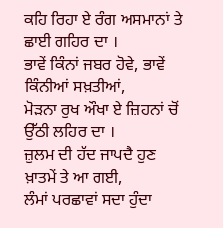ਕਹਿ ਰਿਹਾ ਏ ਰੰਗ ਅਸਮਾਨਾਂ ਤੇ ਛਾਈ ਗਹਿਰ ਦਾ ।
ਭਾਵੇਂ ਕਿੰਨਾਂ ਜਬਰ ਹੋਵੇ, ਭਾਵੇਂ ਕਿੰਨੀਆਂ ਸਖ਼ਤੀਆਂ,
ਮੋੜਨਾ ਰੁਖ ਔਖਾ ਏ ਜ਼ਿਹਨਾਂ ਚੋਂ ਉੱਠੀ ਲਹਿਰ ਦਾ ।
ਜ਼ੁਲਮ ਦੀ ਹੱਦ ਜਾਪਦੈ ਹੁਣ ਖ਼ਾਤਮੇਂ ਤੇ ਆ ਗਈ,
ਲੰਮਾਂ ਪਰਛਾਵਾਂ ਸਦਾ ਹੁੰਦਾ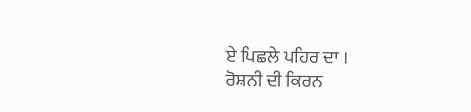ਏ ਪਿਛਲੇ ਪਹਿਰ ਦਾ ।
ਰੋਸ਼ਨੀ ਦੀ ਕਿਰਨ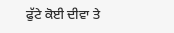ਫੁੱਟੇ ਕੋਈ ਦੀਵਾ ਤੇ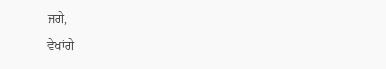ਜਗੇ,
ਵੇਖਾਂਗੇ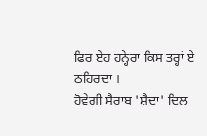ਫਿਰ ਏਹ ਹਨ੍ਹੇਰਾ ਕਿਸ ਤਰ੍ਹਾਂ ਏ ਠਹਿਰਦਾ ।
ਹੋਵੇਗੀ ਸੈਰਾਬ 'ਸ਼ੈਦਾ' ਦਿਲ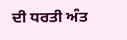ਦੀ ਧਰਤੀ ਅੰਤ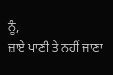ਨੂੰ,
ਜ਼ਾਏ ਪਾਣੀ ਤੇ ਨਹੀਂ ਜਾਣਾ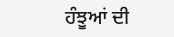ਹੰਝੂਆਂ ਦੀ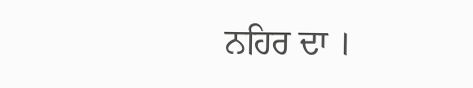ਨਹਿਰ ਦਾ ।